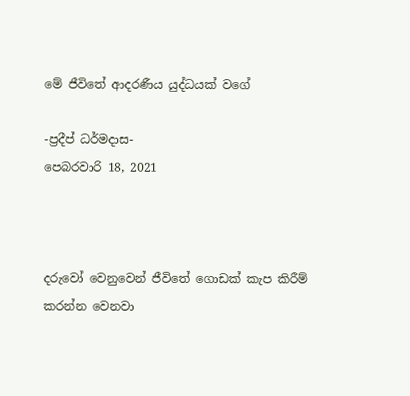මේ ජීවිතේ ආදරණීය යුද්ධයක් වගේ

-ප්‍රදීප් ධර්මදාස-
පෙබරවාරි 18, 2021



දරුවෝ වෙනුවෙන් ජීවිතේ ගොඩක් කැප කිරීම් කරන්න වෙනවා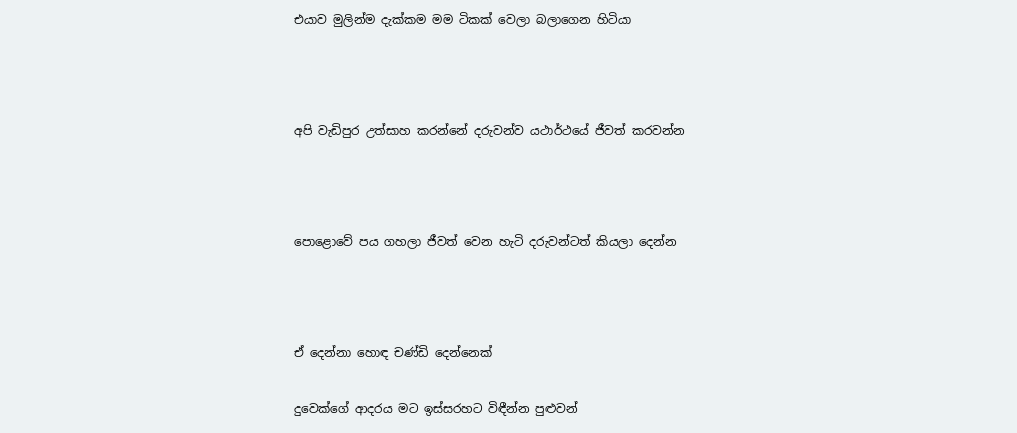එයාව මුලින්ම දැක්කම මම ටිකක් වෙලා බලාගෙන හිටියා



අපි වැඩිපුර උත්සාහ කරන්නේ දරුවන්ව යථාර්ථයේ ජීවත් කරවන්න



පොළොවේ පය ගහලා ජීවත් වෙන හැටි දරුවන්ටත් කියලා දෙන්න



ඒ දෙන්නා හොඳ චණ්ඩි දෙන්නෙක්

දුවෙක්ගේ ආදරය මට ඉස්සරහට විඳීන්න පුළුවන්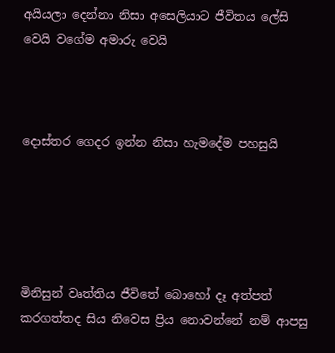අයියලා දෙන්නා නිසා අසෙලියාට ජීවිතය ලේසි වෙයි වගේම අමාරු වෙයි



දොස්තර ගෙදර ඉන්න නිසා හැමදේම පහසුයි





මිනිසුන් වෘත්තිය ජීවිතේ බොහෝ දෑ අත්පත් කරගත්තද සිය නිවෙස ප්‍රිය නොවන්නේ නම් ආපසු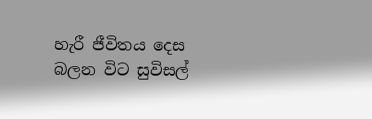හැරී ජීවිතය දෙස බලන විට සුවිසල්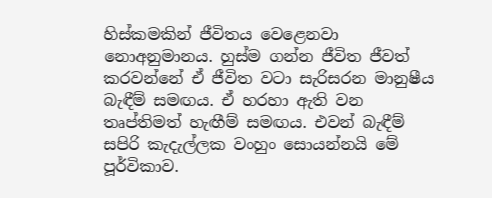හිස්කමකින් ජීවිතය වෙළෙනවා නොඅනුමානය. හුස්ම ගන්න ජීවිත ජීවත් කරවන්නේ ඒ ජීවිත වටා සැරිසරන මානුෂීය බැඳීම් සමඟය. ඒ හරහා ඇති වන තෘප්තිමත් හැඟීම් සමඟය. එවන් බැඳීම් සපිරි කැදැල්ලක වංහුං සොයන්නයි මේ පූර්විකාව.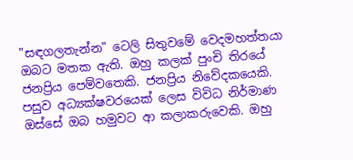"සඳගලතැන්න" ටෙලි සිතුවමේ වෙදමහත්තයා ඔබට මතක ඇති. ඔහු කලක් පුංචි තිරයේ ජනප්‍රිය පෙම්වතෙකි. ජනප්‍රිය නිවේදකයෙකි. පසුව අධ්‍යක්ෂවරයෙක් ලෙස විවිධ නිර්මාණ ඔස්සේ ඔබ හමුවට ආ කලාකරුවෙකි. ඔහු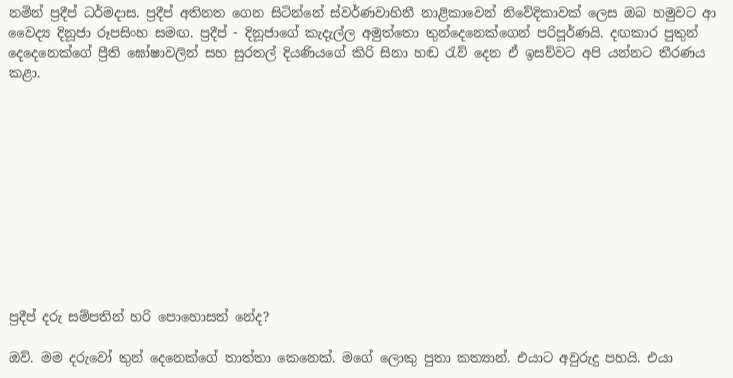නමින් ප්‍රදීප් ධර්මදාස. ප්‍රදීප් අතිනත ගෙන සිටින්නේ ස්වර්ණවාහිනී නාළිකාවෙන් නිවේදිකාවක් ලෙස ඔබ හමුවට ආ වෛද්‍ය දිනූජා රූපසිංහ සමඟ. ප්‍රදීප් - දිනූජාගේ කැදැල්ල අමුත්තො තුන්දෙනෙක්ගෙන් පරිපූර්ණයි. දඟකාර පුතුන් දෙදෙනෙක්ගේ ප්‍රීති ඝෝෂාවලින් සහ සුරතල් දියණියගේ කිරි සිනා හඬ රැව් දෙන ඒ ඉසව්වට අපි යන්නට තීරණය කළා.











ප්‍රදීප් දරු සම්පතින් හරි පොහොසත් නේද?

ඔව්. මම දරුවෝ තුන් දෙනෙක්ගේ තාත්තා කෙනෙක්. මගේ ලොකු පුතා කත්‍යාන්. එයාට අවුරුදු පහයි. එයා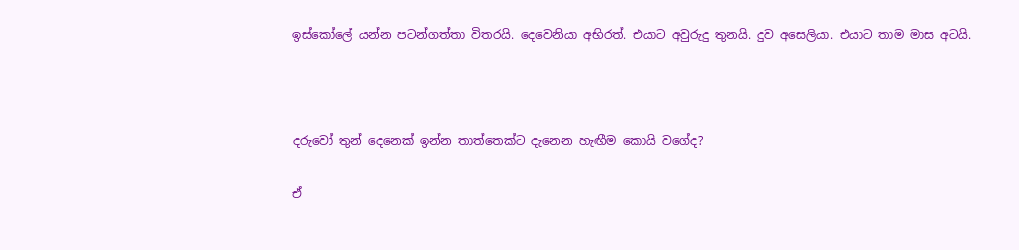ඉස්කෝලේ යන්න පටන්ගත්තා විතරයි. දෙවෙනියා අභිරත්. එයාට අවුරුදු තුනයි. දුව අසෙලියා. එයාට තාම මාස අටයි.



දරුවෝ තුන් දෙනෙක් ඉන්න තාත්තෙක්ට දැනෙන හැඟීම කොයි වගේද?

ඒ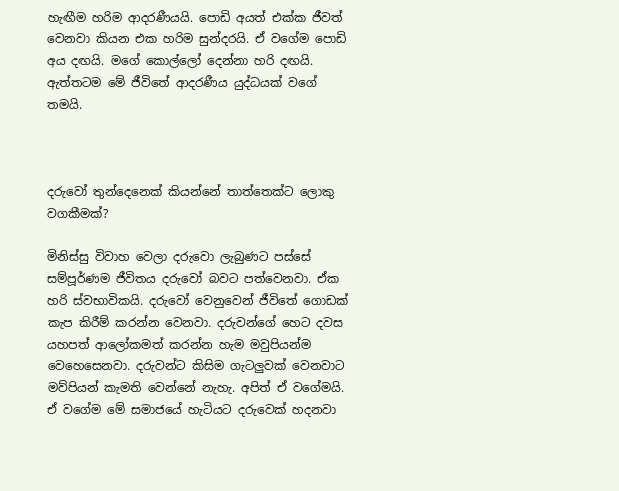හැඟීම හරිම ආදරණීයයි. පොඩි අයත් එක්ක ජීවත් වෙනවා කියන එක හරිම සුන්දරයි. ඒ වගේම පොඩි අය දඟයි. මගේ කොල්ලෝ දෙන්නා හරි දඟයි. ඇත්තටම මේ ජීවිතේ ආදරණීය යුද්ධයක් වගේ තමයි.



දරුවෝ තුන්දෙනෙක් කියන්නේ තාත්තෙක්ට ලොකු වගකීමක්?

මිනිස්සු විවාහ වෙලා දරුවො ලැබුණට පස්සේ සම්පූර්ණම ජීවිතය දරුවෝ බවට පත්වෙනවා. ඒක හරි ස්වභාවිකයි. දරුවෝ වෙනුවෙන් ජීවිතේ ගොඩක් කැප කිරීම් කරන්න වෙනවා. දරුවන්ගේ හෙට දවස යහපත් ආලෝකමත් කරන්න හැම මවුපියන්ම වෙහෙසෙනවා. දරුවන්ට කිසිම ගැටලුවක් වෙනවාට මව්පියන් කැමති වෙන්නේ නැහැ. අපිත් ඒ වගේමයි. ඒ වගේම මේ සමාජයේ හැටියට දරුවෙක් හදනවා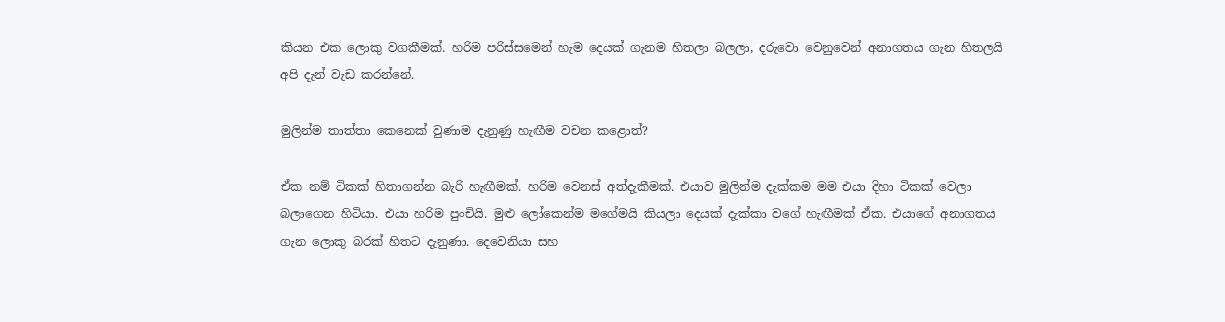කියන එක ලොකු වගකීමක්. හරිම පරිස්සමෙන් හැම දෙයක් ගැනම හිතලා බලලා, දරුවො වෙනුවෙන් අනාගතය ගැන හිතලයි අපි දැන් වැඩ කරන්නේ.

මුලින්ම තාත්තා කෙනෙක් වුණාම දැනුණු හැඟීම වචන කළොත්?

ඒක නම් ටිකක් හිතාගන්න බැරි හැඟීමක්. හරිම වෙනස් අත්දැකීමක්. එයාව මුලින්ම දැක්කම මම එයා දිහා ටිකක් වෙලා බලාගෙන හිටියා. එයා හරිම පුංචියි. මුළු ලෝකෙන්ම මගේමයි කියලා දෙයක් දැක්කා වගේ හැඟීමක් ඒක. එයාගේ අනාගතය ගැන ලොකු බරක් හිතට දැනුණා. දෙවෙනියා සහ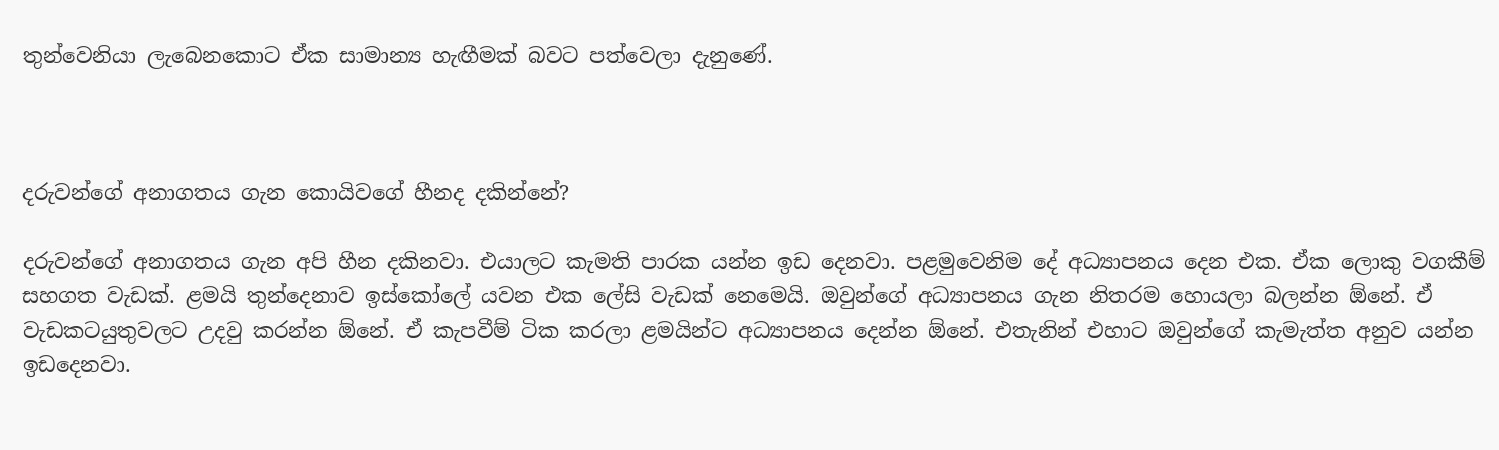තුන්වෙනියා ලැබෙනකොට ඒක සාමාන්‍ය හැඟීමක් බවට පත්වෙලා දැනුණේ.



දරුවන්ගේ අනාගතය ගැන කොයිවගේ හීනද දකින්නේ?

දරුවන්ගේ අනාගතය ගැන අපි හීන දකිනවා. එයාලට කැමති පාරක යන්න ඉඩ දෙනවා. පළමුවෙනිම දේ අධ්‍යාපනය දෙන එක. ඒක ලොකු වගකීම් සහගත වැඩක්. ළමයි තුන්දෙනාව ඉස්කෝලේ යවන එක ලේසි වැඩක් නෙමෙයි. ඔවුන්ගේ අධ්‍යාපනය ගැන නිතරම හොයලා බලන්න ඕනේ. ඒ වැඩකටයුතුවලට උදවු කරන්න ඕනේ. ඒ කැපවීම් ටික කරලා ළමයින්ට අධ්‍යාපනය දෙන්න ඕනේ. එතැනින් එහාට ඔවුන්ගේ කැමැත්ත අනුව යන්න ඉඩදෙනවා.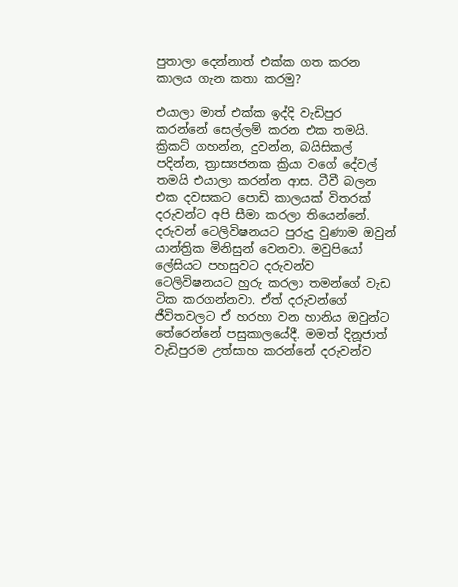පුතාලා දෙන්නාත් එක්ක ගත කරන කාලය ගැන කතා කරමු?

එයාලා මාත් එක්ක ඉද්දි වැඩිපුර කරන්නේ සෙල්ලම් කරන එක තමයි. ක්‍රිකට් ගහන්න, දුවන්න, බයිසිකල් පදින්න, ත්‍රාස්‍යජනක ක්‍රියා වගේ දේවල් තමයි එයාලා කරන්න ආස. ටීවී බලන එක දවසකට පොඩි කාලයක් විතරක් දරුවන්ට අපි සීමා කරලා තියෙන්නේ. දරුවන් ටෙලිවිෂනයට පුරුදු වුණාම ඔවුන් යාන්ත්‍රික මිනිසුන් වෙනවා. මවුපියෝ ලේසියට පහසුවට දරුවන්ව ටෙලිවිෂනයට හුරු කරලා තමන්ගේ වැඩ ටික කරගන්නවා. ඒත් දරුවන්ගේ ජීවිතවලට ඒ හරහා වන හානිය ඔවුන්ට තේරෙන්නේ පසුකාලයේදී. මමත් දිනූජාත් වැඩිපුරම උත්සාහ කරන්නේ දරුවන්ව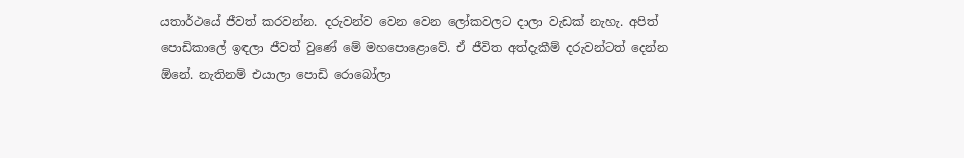යතාර්ථයේ ජීවත් කරවන්න. දරුවන්ව වෙන වෙන ලෝකවලට දාලා වැඩක් නැහැ. අපිත් පොඩිකාලේ ඉඳලා ජීවත් වුණේ මේ මහපොළොවේ. ඒ ජීවිත අත්දැකීම් දරුවන්ටත් දෙන්න ඕනේ. නැතිනම් එයාලා පොඩි රොබෝලා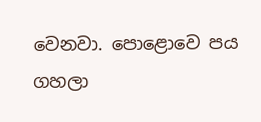වෙනවා. පොළොවෙ පය ගහලා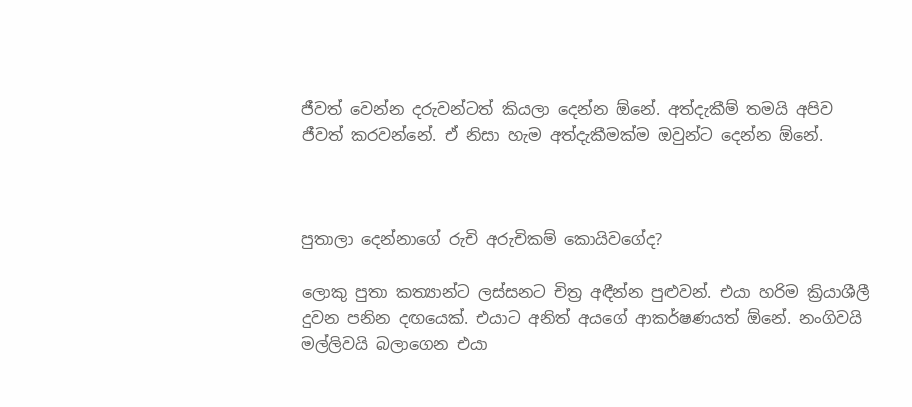ජීවත් වෙන්න දරුවන්ටත් කියලා දෙන්න ඕනේ. අත්දැකීම් තමයි අපිව ජීවත් කරවන්නේ. ඒ නිසා හැම අත්දැකීමක්ම ඔවුන්ට දෙන්න ඕනේ.



පුතාලා දෙන්නාගේ රුචි අරුචිකම් කොයිවගේද?

ලොකු පුතා කත්‍යාන්ට ලස්සනට චිත්‍ර අඳීන්න පුළුවන්. එයා හරිම ක්‍රියාශීලී දුවන පනින දඟයෙක්. එයාට අනිත් අයගේ ආකර්ෂණයත් ඕනේ. නංගිවයි මල්ලිවයි බලාගෙන එයා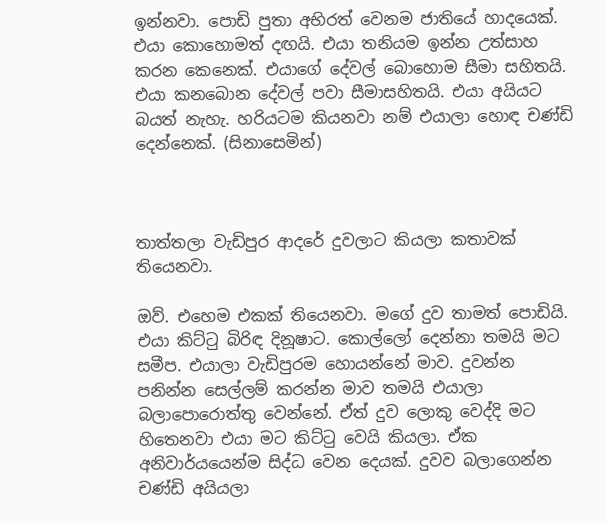ඉන්නවා. පොඩි පුතා අභිරත් වෙනම ජාතියේ හාදයෙක්. එයා කොහොමත් දඟයි. එයා තනියම ඉන්න උත්සාහ කරන කෙනෙක්. එයාගේ දේවල් බොහොම සීමා සහිතයි. එයා කනබොන දේවල් පවා සීමාසහිතයි. එයා අයියට බයත් නැහැ. හරියටම කියනවා නම් එයාලා හොඳ චණ්ඩි දෙන්නෙක්. (සිනාසෙමින්)



තාත්තලා වැඩිපුර ආදරේ දුවලාට කියලා කතාවක් තියෙනවා.

ඔව්. එහෙම එකක් තියෙනවා. මගේ දුව තාමත් පොඩියි. එයා කිට්ටු බිරිඳ දිනූෂාට. කොල්ලෝ දෙන්නා තමයි මට සමීප. එයාලා වැඩිපුරම හොයන්නේ මාව. දුවන්න පනින්න සෙල්ලම් කරන්න මාව තමයි එයාලා බලාපොරොත්තු වෙන්නේ. ඒත් දුව ලොකු වෙද්දි මට හිතෙනවා එයා මට කිට්ටු වෙයි කියලා. ඒක අනිවාර්යයෙන්ම සිද්ධ වෙන දෙයක්. දුවව බලාගෙන්න චණ්ඩි අයියලා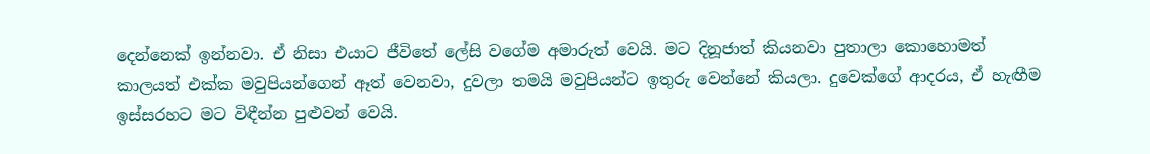දෙන්නෙක් ඉන්නවා. ඒ නිසා එයාට ජීවිතේ ලේසි වගේම අමාරුත් වෙයි. මට දිනූජාත් කියනවා පුතාලා කොහොමත් කාලයත් එක්ක මවුපියන්ගෙන් ඈත් වෙනවා, දුවලා තමයි මවුපියන්ට ඉතුරු වෙන්නේ කියලා. දුවෙක්ගේ ආදරය, ඒ හැඟීම ඉස්සරහට මට විඳීන්න පුළුවන් වෙයි.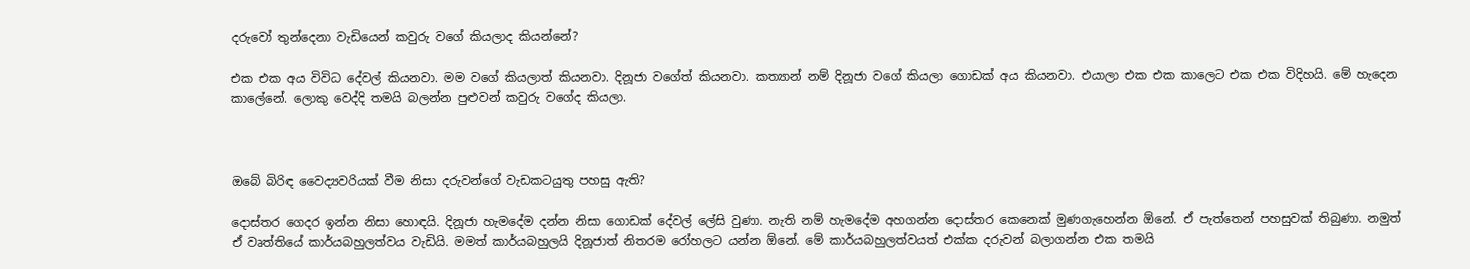දරුවෝ තුන්දෙනා වැඩියෙන් කවුරු වගේ කියලාද කියන්නේ?

එක එක අය විවිධ දේවල් කියනවා. මම වගේ කියලාත් කියනවා. දිනූජා වගේත් කියනවා. කත්‍යාන් නම් දිනූජා වගේ කියලා ගොඩක් අය කියනවා. එයාලා එක එක කාලෙට එක එක විදිහයි. මේ හැදෙන කාලේනේ. ලොකු වෙද්දි තමයි බලන්න පුළුවන් කවුරු වගේද කියලා.



ඔබේ බිරිඳ වෛද්‍යවරියක් වීම නිසා දරුවන්ගේ වැඩකටයුතු පහසු ඇති?

දොස්තර ගෙදර ඉන්න නිසා හොඳයි. දිනූජා හැමදේම දන්න නිසා ගොඩක් දේවල් ලේසි වුණා. නැති නම් හැමදේම අහගන්න දොස්තර කෙනෙක් මුණගැහෙන්න ඕනේ. ඒ පැත්තෙන් පහසුවක් තිබුණා. නමුත් ඒ වෘත්තියේ කාර්යබහුලත්වය වැඩියි. මමත් කාර්යබහුලයි දිනූජාත් නිතරම රෝහලට යන්න ඕනේ. මේ කාර්යබහුලත්වයත් එක්ක දරුවන් බලාගන්න එක තමයි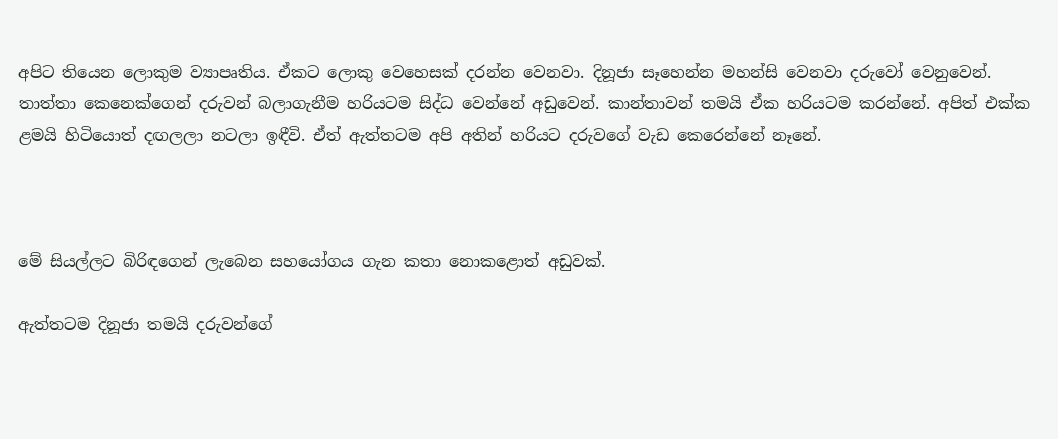අපිට තියෙන ලොකුම ව්‍යාපෘතිය. ඒකට ලොකු වෙහෙසක් දරන්න වෙනවා. දිනූජා සෑහෙන්න මහන්සි වෙනවා දරුවෝ වෙනුවෙන්. තාත්තා කෙනෙක්ගෙන් දරුවන් බලාගැනීම හරියටම සිද්ධ වෙන්නේ අඩුවෙන්. කාන්තාවන් තමයි ඒක හරියටම කරන්නේ. අපිත් එක්ක ළමයි හිටියොත් දඟලලා නටලා ඉඳීවි. ඒත් ඇත්තටම අපි අතින් හරියට දරුවගේ වැඩ කෙරෙන්නේ නෑනේ.



මේ සියල්ලට බිරිඳගෙන් ලැබෙන සහයෝගය ගැන කතා නොකළොත් අඩුවක්.

ඇත්තටම දිනූජා තමයි දරුවන්ගේ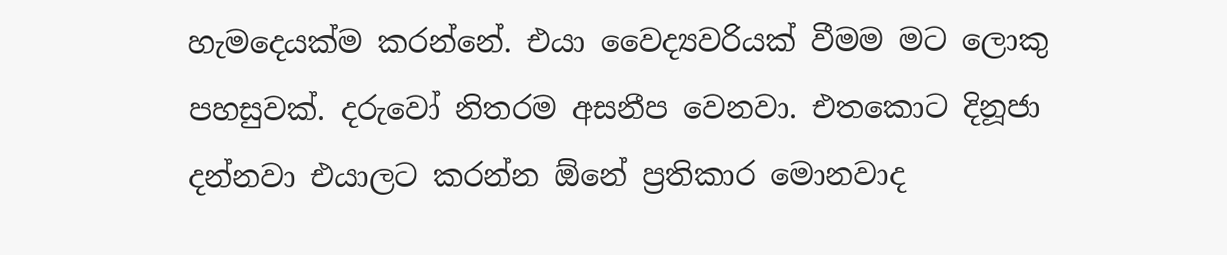හැමදෙයක්ම කරන්නේ. එයා වෛද්‍යවරියක් වීමම මට ලොකු පහසුවක්. දරුවෝ නිතරම අසනීප වෙනවා. එතකොට දිනූජා දන්නවා එයාලට කරන්න ඕනේ ප්‍රතිකාර මොනවාද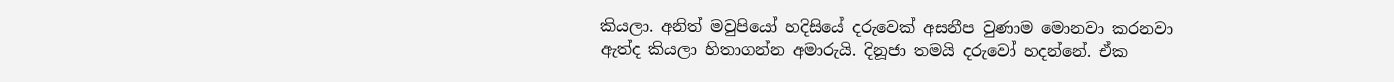කියලා. අනිත් මවුපියෝ හදිසියේ දරුවෙක් අසනීප වුණාම මොනවා කරනවා ඇත්ද කියලා හිතාගන්න අමාරුයි. දිනූජා තමයි දරුවෝ හදන්නේ. ඒක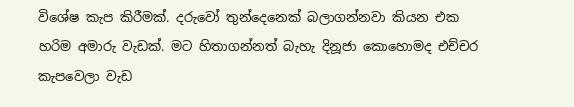විශේෂ කැප කිරීමක්. දරුවෝ තුන්දෙනෙක් බලාගන්නවා කියන එක හරිම අමාරු වැඩක්. මට හිතාගන්නත් බැහැ දිනූජා කොහොමද එච්චර කැපවෙලා වැඩ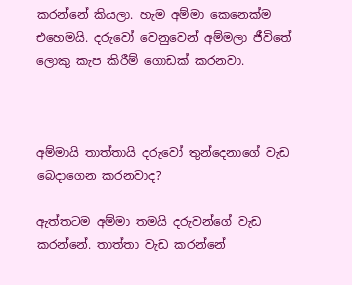කරන්නේ කියලා. හැම අම්මා කෙනෙක්ම එහෙමයි. දරුවෝ වෙනුවෙන් අම්මලා ජීවිතේ ලොකු කැප කිරීම් ගොඩක් කරනවා.



අම්මායි තාත්තායි දරුවෝ තුන්දෙනාගේ වැඩ බෙදාගෙන කරනවාද?

ඇත්තටම අම්මා තමයි දරුවන්ගේ වැඩ කරන්නේ. තාත්තා වැඩ කරන්නේ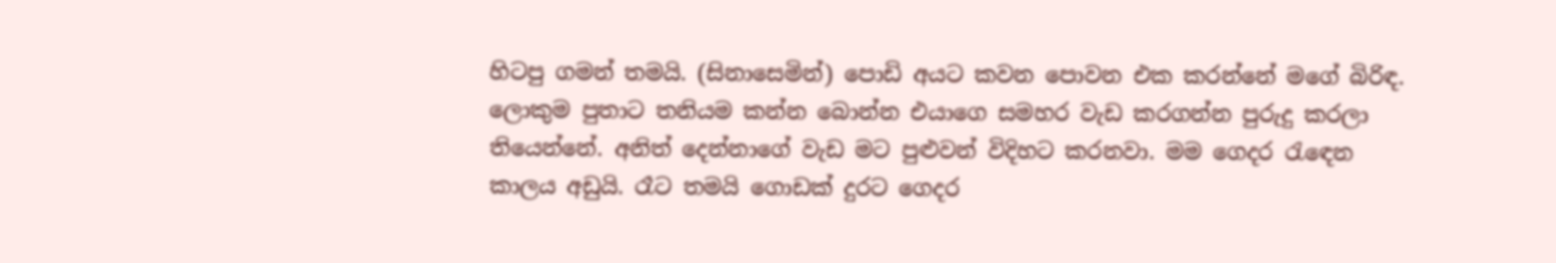හිටපු ගමන් තමයි. (සිනාසෙමින්) පොඩි අයට කවන පොවන එක කරන්නේ මගේ බිරිඳ. ලොකුම පුතාට තනියම කන්න බොන්න එයාගෙ සමහර වැඩ කරගන්න පුරුදු කරලා තියෙන්නේ. අනිත් දෙන්නාගේ වැඩ මට පුළුවන් විදිහට කරනවා. මම ගෙදර රැඳෙන කාලය අඩුයි. රෑට තමයි ගොඩක් දුරට ගෙදර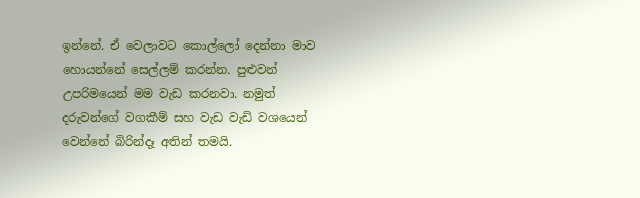ඉන්නේ. ඒ වෙලාවට කොල්ලෝ දෙන්නා මාව හොයන්නේ සෙල්ලම් කරන්න. පුළුවන් උපරිමයෙන් මම වැඩ කරනවා. නමුත් දරුවන්ගේ වගකීම් සහ වැඩ වැඩි වශයෙන් වෙන්නේ බිරින්දෑ අතින් තමයි.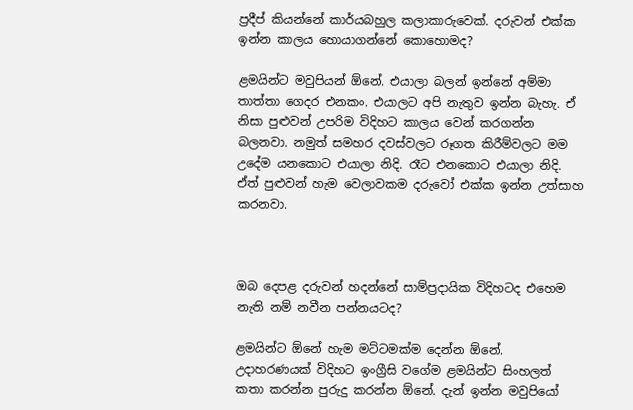ප්‍රදීප් කියන්නේ කාර්යබහුල කලාකාරුවෙක්. දරුවන් එක්ක ඉන්න කාලය හොයාගන්නේ කොහොමද?

ළමයින්ට මවුපියන් ඕනේ. එයාලා බලන් ඉන්නේ අම්මා තාත්තා ගෙදර එනකං. එයාලට අපි නැතුව ඉන්න බැහැ. ඒ නිසා පුළුවන් උපරිම විදිහට කාලය වෙන් කරගන්න බලනවා. නමුත් සමහර දවස්වලට රූගත කිරීම්වලට මම උදේම යනකොට එයාලා නිදි. රෑට එනකොට එයාලා නිදි. ඒත් පුළුවන් හැම වෙලාවකම දරුවෝ එක්ක ඉන්න උත්සාහ කරනවා.



ඔබ දෙපළ දරුවන් හදන්නේ සාම්ප්‍රදායික විදිහටද එහෙම නැති නම් නවීන පන්නයටද?

ළමයින්ට ඕනේ හැම මට්ටමක්ම දෙන්න ඕනේ. උදාහරණයක් විදිහට ඉංග්‍රීසි වගේම ළමයින්ට සිංහලත් කතා කරන්න පුරුදු කරන්න ඕනේ. දැන් ඉන්න මවුපියෝ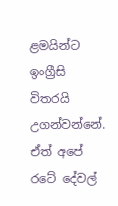ළමයින්ට ඉංග්‍රීසි විතරයි උගන්වන්නේ. ඒත් අපේ රටේ දේවල්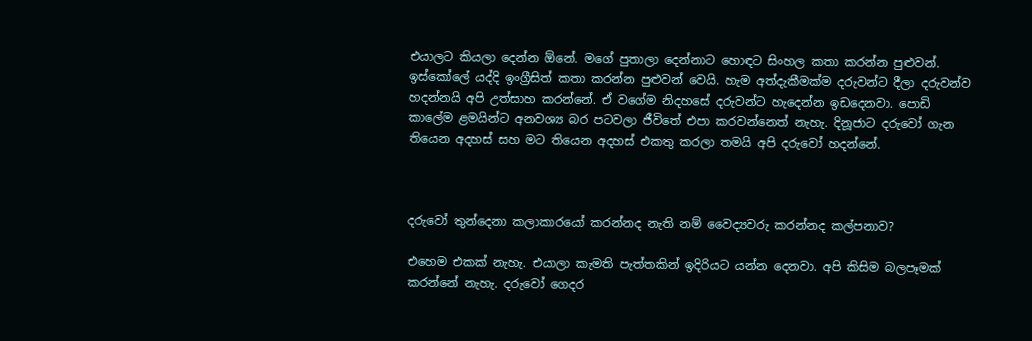එයාලට කියලා දෙන්න ඕනේ. මගේ පුතාලා දෙන්නාට හොඳට සිංහල කතා කරන්න පුළුවන්. ඉස්කෝලේ යද්දි ඉංග්‍රීසිත් කතා කරන්න පුළුවන් වෙයි. හැම අත්දැකීමක්ම දරුවන්ට දීලා දරුවන්ව හදන්නයි අපි උත්සාහ කරන්නේ. ඒ වගේම නිදහසේ දරුවන්ට හැදෙන්න ඉඩදෙනවා. පොඩි කාලේම ළමයින්ට අනවශ්‍ය බර පටවලා ජීවිතේ එපා කරවන්නෙත් නැහැ. දිනූජාට දරුවෝ ගැන තියෙන අදහස් සහ මට තියෙන අදහස් එකතු කරලා තමයි අපි දරුවෝ හදන්නේ.



දරුවෝ තුන්දෙනා කලාකාරයෝ කරන්නද නැති නම් වෛද්‍යවරු කරන්නද කල්පනාව?

එහෙම එකක් නැහැ. එයාලා කැමති පැත්තකින් ඉදිරියට යන්න දෙනවා. අපි කිසිම බලපෑමක් කරන්නේ නැහැ. දරුවෝ ගෙදර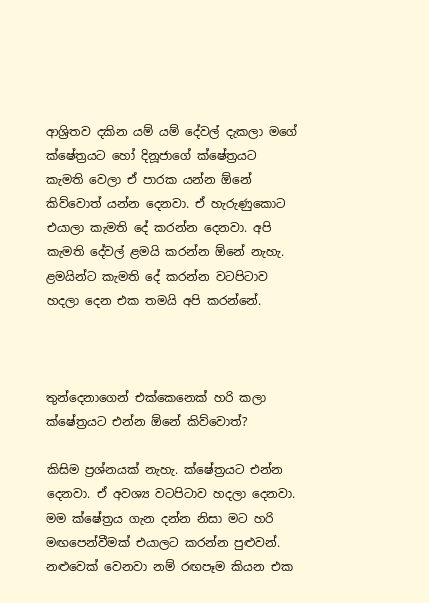ආශ්‍රිතව දකින යම් යම් දේවල් දැකලා මගේ ක්ෂේත්‍රයට හෝ දිනූජාගේ ක්ෂේත්‍රයට කැමති වෙලා ඒ පාරක යන්න ඕනේ කිව්වොත් යන්න දෙනවා. ඒ හැරුණුකොට එයාලා කැමති දේ කරන්න දෙනවා. අපි කැමති දේවල් ළමයි කරන්න ඕනේ නැහැ. ළමයින්ට කැමති දේ කරන්න වටපිටාව හදලා දෙන එක තමයි අපි කරන්නේ.



තුන්දෙනාගෙන් එක්කෙනෙක් හරි කලා ක්ෂේත්‍රයට එන්න ඕනේ කිව්වොත්?

කිසිම ප්‍රශ්නයක් නැහැ. ක්ෂේත්‍රයට එන්න දෙනවා. ඒ අවශ්‍ය වටපිටාව හදලා දෙනවා. මම ක්ෂේත්‍රය ගැන දන්න නිසා මට හරි මඟපෙන්වීමක් එයාලට කරන්න පුළුවන්. නළුවෙක් වෙනවා නම් රඟපෑම කියන එක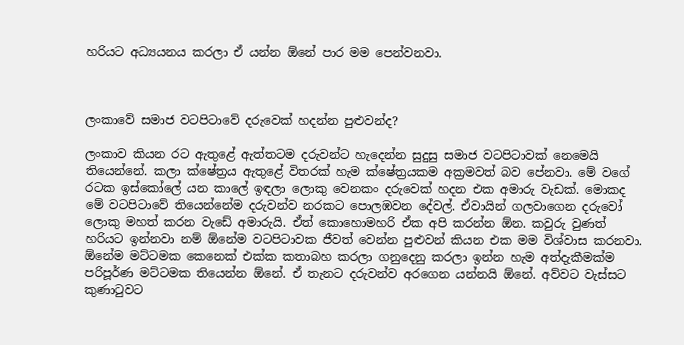හරියට අධ්‍යයනය කරලා ඒ යන්න ඕනේ පාර මම පෙන්වනවා.



ලංකාවේ සමාජ වටපිටාවේ දරුවෙක් හදන්න පුළුවන්ද?

ලංකාව කියන රට ඇතුළේ ඇත්තටම දරුවන්ට හැදෙන්න සුදුසු සමාජ වටපිටාවක් නෙමෙයි තියෙන්නේ. කලා ක්ෂේත්‍රය ඇතුළේ විතරක් හැම ක්ෂේත්‍රයකම අක්‍රමවත් බව පේනවා. මේ වගේ රටක ඉස්කෝලේ යන කාලේ ඉඳලා ලොකු වෙනකං දරුවෙක් හදන එක අමාරු වැඩක්. මොකද මේ වටපිටාවේ තියෙන්නේම දරුවන්ව නරකට පොලඹවන දේවල්. ඒවායින් ගලවාගෙන දරුවෝ ලොකු මහත් කරන වැඩේ අමාරුයි. ඒත් කොහොමහරි ඒක අපි කරන්න ඕන. කවුරු වුණත් හරියට ඉන්නවා නම් ඕනේම වටපිටාවක ජීවත් වෙන්න පුළුවන් කියන එක මම විශ්වාස කරනවා. ඕනේම මට්ටමක කෙනෙක් එක්ක කතාබහ කරලා ගනුදෙනු කරලා ඉන්න හැම අත්දැකීමක්ම පරිපූර්ණ මට්ටමක තියෙන්න ඕනේ. ඒ තැනට දරුවන්ව අරගෙන යන්නයි ඕනේ. අව්වට වැස්සට කුණාටුවට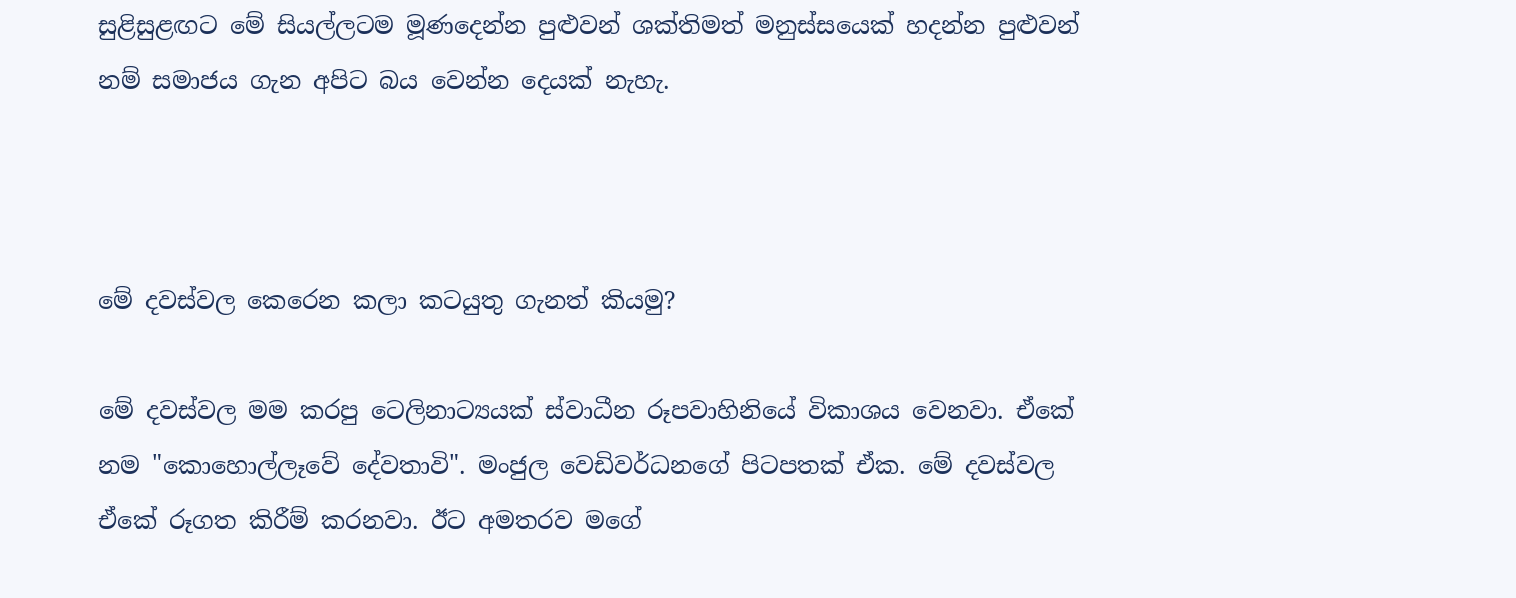සුළිසුළඟට මේ සියල්ලටම මූණදෙන්න පුළුවන් ශක්තිමත් මනුස්සයෙක් හදන්න පුළුවන් නම් සමාජය ගැන අපිට බය වෙන්න දෙයක් නැහැ.



මේ දවස්වල කෙරෙන කලා කටයුතු ගැනත් කියමු?

මේ දවස්වල මම කරපු ටෙලිනාට්‍යයක් ස්වාධීන රූපවාහිනියේ විකාශය වෙනවා. ඒකේ නම "කොහොල්ලෑවේ දේවතාවි". මංජුල වෙඩිවර්ධනගේ පිටපතක් ඒක. මේ දවස්වල ඒකේ රූගත කිරීම් කරනවා. ඊට අමතරව මගේ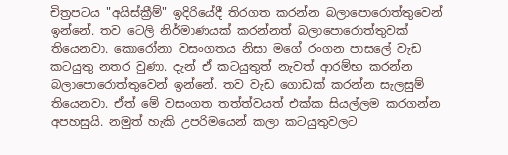චිත්‍රපටය "අයිස්ක්‍රීම්" ඉදිරියේදී තිරගත කරන්න බලාපොරොත්තුවෙන් ඉන්නේ. තව ටෙලි නිර්මාණයක් කරන්නත් බලාපොරොත්තුවක් තියෙනවා. කොරෝනා වසංගතය නිසා මගේ රංගන පාසලේ වැඩ කටයුතු නතර වුණා. දැන් ඒ කටයුතුත් නැවත් ආරම්භ කරන්න බලාපොරොත්තුවෙන් ඉන්නේ. තව වැඩ ගොඩක් කරන්න සැලසුම් තියෙනවා. ඒත් මේ වසංගත තත්ත්වයත් එක්ක සියල්ලම කරගන්න අපහසුයි. නමුත් හැකි උපරිමයෙන් කලා කටයුතුවලට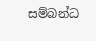සම්බන්ධ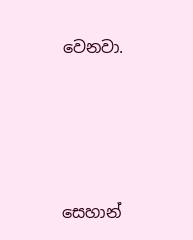වෙනවා.





සෙහාන්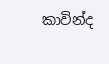කාවින්ද